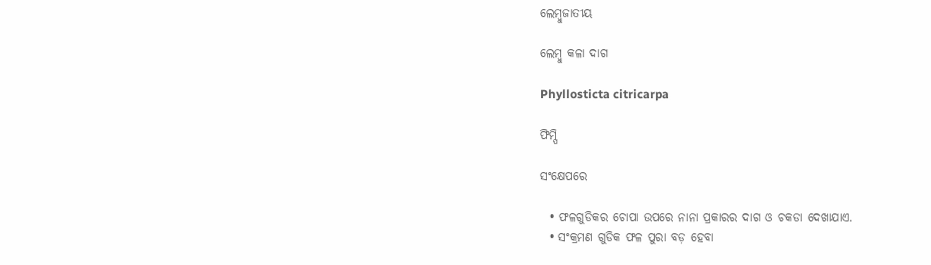ଲେମ୍ବୁଜାତୀୟ

ଲେମ୍ବୁ କଳା ଦାଗ

Phyllosticta citricarpa

ଫିମ୍ପି

ସଂକ୍ଷେପରେ

  • ଫଳଗୁଡିକର ଚୋପା ଉପରେ ନାନା ପ୍ରକାରର ଦାଗ ଓ ଚକଡା ଦେଖାଯାଏ.
  • ସଂକ୍ରମଣ ଗୁଡିକ ଫଳ ପୁରା ବଡ଼ ହେବା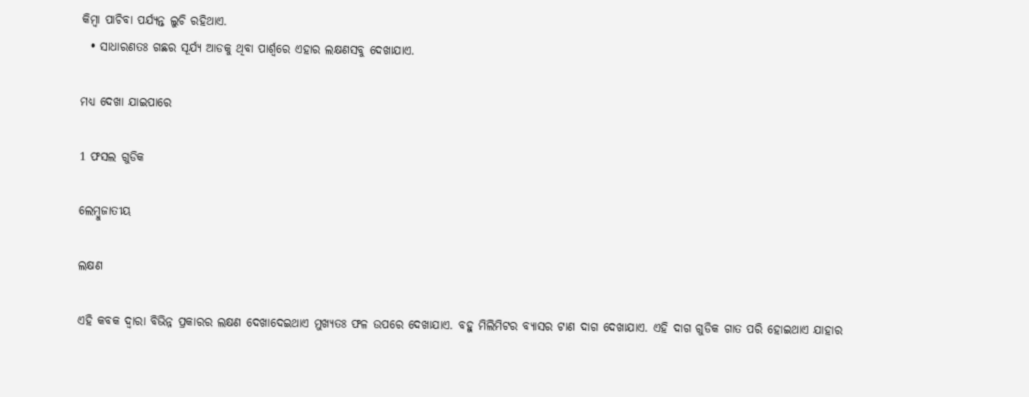କିମ୍ବା ପାଚିବା ପର୍ଯ୍ୟନ୍ତ ଲୁଚି ରହିଥାଏ.
  • ସାଧାରଣତଃ ଗଛର ସୂର୍ଯ୍ୟ ଆଡକୁ ଥିବା ପାର୍ଶ୍ୱରେ ଏହାର ଲକ୍ଷଣସବୁ ଦେଖାଯାଏ.

ମଧ୍ୟ ଦେଖା ଯାଇପାରେ

1 ଫସଲ ଗୁଡିକ

ଲେମ୍ବୁଜାତୀୟ

ଲକ୍ଷଣ

ଏହି କବକ ଦ୍ୱାରା ବିଭିନ୍ନ ପ୍ରକାରର ଲକ୍ଷଣ ଦେଖାଦେଇଥାଏ ମୁଖ୍ୟତଃ ଫଳ ଉପରେ ଦେଖାଯାଏ. ବହୁ ମିଲିମିଟର ବ୍ୟାସର ଟାଣ ଦାଗ ଦେଖାଯାଏ. ଏହି ଦାଗ ଗୁଡିକ ଗାତ ପରି ହୋଇଥାଏ ଯାହାର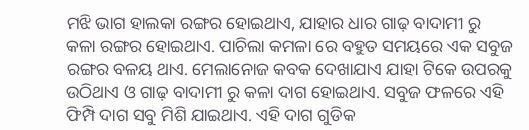ମଝି ଭାଗ ହାଲକା ରଙ୍ଗର ହୋଇଥାଏ, ଯାହାର ଧାର ଗାଢ଼ ବାଦାମୀ ରୁ କଳା ରଙ୍ଗର ହୋଇଥାଏ. ପାଚିଲା କମଳା ରେ ବହୁତ ସମୟରେ ଏକ ସବୁଜ ରଙ୍ଗର ବଳୟ ଥାଏ. ମେଲାନୋଜ କବକ ଦେଖାଯାଏ ଯାହା ଟିକେ ଉପରକୁ ଉଠିଥାଏ ଓ ଗାଢ଼ ବାଦାମୀ ରୁ କଳା ଦାଗ ହୋଇଥାଏ. ସବୁଜ ଫଳରେ ଏହି ଫିମ୍ପି ଦାଗ ସବୁ ମିଶି ଯାଇଥାଏ. ଏହି ଦାଗ ଗୁଡିକ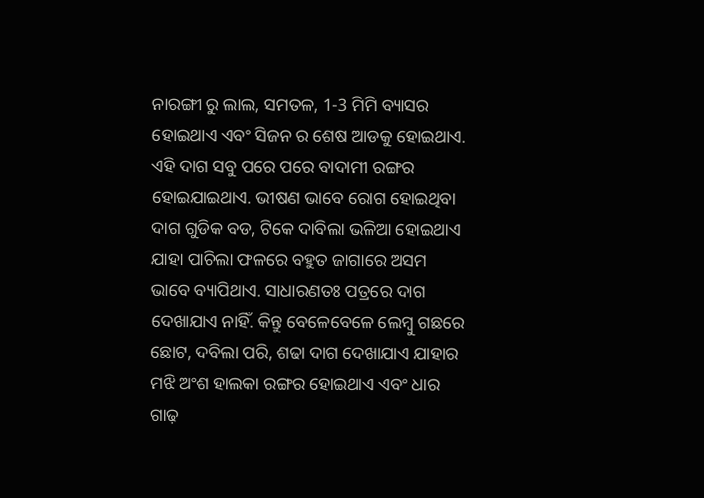ନାରଙ୍ଗୀ ରୁ ଲାଲ, ସମତଳ, 1-3 ମିମି ବ୍ୟାସର ହୋଇଥାଏ ଏବଂ ସିଜନ ର ଶେଷ ଆଡକୁ ହୋଇଥାଏ. ଏହି ଦାଗ ସବୁ ପରେ ପରେ ବାଦାମୀ ରଙ୍ଗର ହୋଇଯାଇଥାଏ. ଭୀଷଣ ଭାବେ ରୋଗ ହୋଇଥିବା ଦାଗ ଗୁଡିକ ବଡ, ଟିକେ ଦାବିଲା ଭଳିଆ ହୋଇଥାଏ ଯାହା ପାଚିଲା ଫଳରେ ବହୁତ ଜାଗାରେ ଅସମ ଭାବେ ବ୍ୟାପିଥାଏ. ସାଧାରଣତଃ ପତ୍ରରେ ଦାଗ ଦେଖାଯାଏ ନାହିଁ. କିନ୍ତୁ ବେଳେବେଳେ ଲେମ୍ବୁ ଗଛରେ ଛୋଟ, ଦବିଲା ପରି, ଶଢା ଦାଗ ଦେଖାଯାଏ ଯାହାର ମଝି ଅଂଶ ହାଲକା ରଙ୍ଗର ହୋଇଥାଏ ଏବଂ ଧାର ଗାଢ଼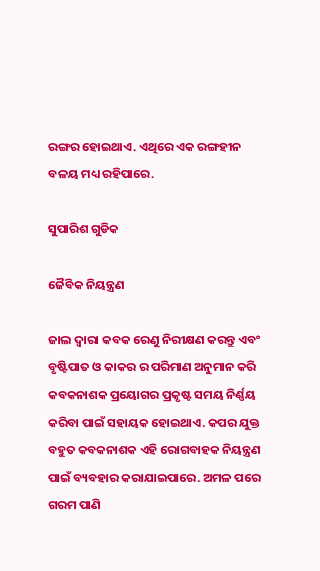ରଙ୍ଗର ହୋଇଥାଏ. ଏଥିରେ ଏକ ରଙ୍ଗହୀନ ବଳୟ ମଧ୍ୟ ରହିପାରେ.

ସୁପାରିଶ ଗୁଡିକ

ଜୈବିକ ନିୟନ୍ତ୍ରଣ

ଜାଲ ଦ୍ୱାରା କବକ ରେଣୁ ନିରୀକ୍ଷଣ କରନ୍ତୁ ଏବଂ ବୃଷ୍ଟିପାତ ଓ କାକର ର ପରିମାଣ ଅନୁମାନ କରି କବକନାଶକ ପ୍ରୟୋଗର ପ୍ରକୃଷ୍ଟ ସମୟ ନିର୍ଣ୍ଣୟ କରିବା ପାଇଁ ସହାୟକ ହୋଇଥାଏ. କପର ଯୁକ୍ତ ବହୁତ କବକନାଶକ ଏହି ରୋଗବାହକ ନିୟନ୍ତ୍ରଣ ପାଇଁ ବ୍ୟବହାର କରାଯାଇପାରେ. ଅମଳ ପରେ ଗରମ ପାଣି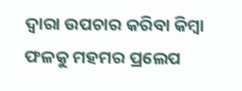ଦ୍ୱାରା ଉପଚାର କରିବା କିମ୍ବା ଫଳକୁ ମହମର ପ୍ରଲେପ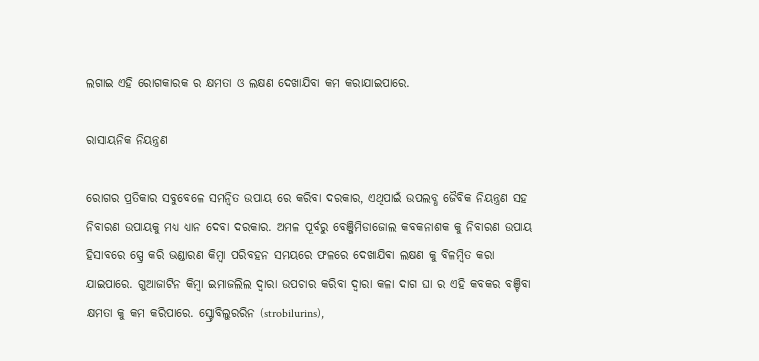ଲଗାଇ ଏହି ରୋଗକାରକ ର କ୍ଷମତା ଓ ଲକ୍ଷଣ ଦେଖାଯିବା କମ କରାଯାଇପାରେ.

ରାସାୟନିକ ନିୟନ୍ତ୍ରଣ

ରୋଗର ପ୍ରତିକାର ସବୁବେଳେ ସମନ୍ବିତ ଉପାୟ ରେ କରିବା ଦରକାର, ଏଥିପାଇଁ ଉପଲବ୍ଧ ଜୈବିକ ନିୟନ୍ତ୍ରଣ ସହ ନିବାରଣ ଉପାୟକୁ ମଧ୍ୟ ଧ୍ୟାନ ଦେବା ଦରକାର. ଅମଳ ପୂର୍ବରୁ ବେଞ୍ଜିମିଡାଜୋଲ କବକନାଶକ କୁ ନିବାରଣ ଉପାୟ ହିସାବରେ ସ୍ପ୍ରେ କରି ଭଣ୍ଡାରଣ କିମ୍ବା ପରିବହନ ସମୟରେ ଫଳରେ ଦେଖାଯିଵା ଲକ୍ଷଣ କୁ ବିଳମ୍ବିତ କରା ଯାଇପାରେ. ଗୁଆଜାଟିନ କିମ୍ବା ଇମାଜଲିଲ ଦ୍ୱାରା ଉପଚାର କରିବା ଦ୍ୱାରା କଳା ଦାଗ ଘା ର ଏହି କବକର ବଞ୍ଚିବା କ୍ଷମତା କୁ କମ କରିପାରେ. ସ୍ଟ୍ରୋବିଲୁରରିନ (strobilurins),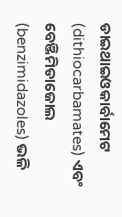ଡାଇଥାଇଓକାର୍ବାମେଟ (dithiocarbamates) ଏବଂ ବେଞ୍ଜିମିଡାଜୋଲ (benzimidazoles) ଭଳି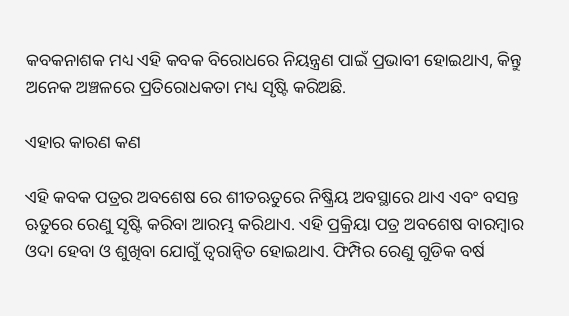କବକନାଶକ ମଧ୍ୟ ଏହି କବକ ବିରୋଧରେ ନିୟନ୍ତ୍ରଣ ପାଇଁ ପ୍ରଭାବୀ ହୋଇଥାଏ, କିନ୍ତୁ ଅନେକ ଅଞ୍ଚଳରେ ପ୍ରତିରୋଧକତା ମଧ୍ୟ ସୃଷ୍ଟି କରିଅଛି.

ଏହାର କାରଣ କଣ

ଏହି କବକ ପତ୍ରର ଅବଶେଷ ରେ ଶୀତଋତୁରେ ନିଷ୍କ୍ରିୟ ଅବସ୍ଥାରେ ଥାଏ ଏବଂ ବସନ୍ତ ଋତୁରେ ରେଣୁ ସୃଷ୍ଟି କରିବା ଆରମ୍ଭ କରିଥାଏ. ଏହି ପ୍ରକ୍ରିୟା ପତ୍ର ଅବଶେଷ ବାରମ୍ବାର ଓଦା ହେବା ଓ ଶୁଖିବା ଯୋଗୁଁ ତ୍ୱରାନ୍ୱିତ ହୋଇଥାଏ. ଫିମ୍ପିର ରେଣୁ ଗୁଡିକ ବର୍ଷ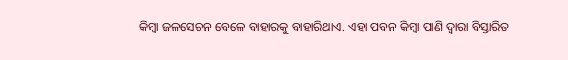କିମ୍ବା ଜଳସେଚନ ବେଳେ ବାହାରକୁ ବାହାରିଥାଏ. ଏହା ପବନ କିମ୍ବା ପାଣି ଦ୍ୱାରା ବିସ୍ତାରିତ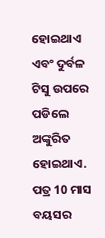ହୋଇଥାଏ ଏବଂ ଦୁର୍ବଳ ଟିସୁ ଉପରେ ପଡିଲେ ଅଙ୍କୁରିତ ହୋଇଥାଏ. ପତ୍ର 10 ମାସ ବୟସର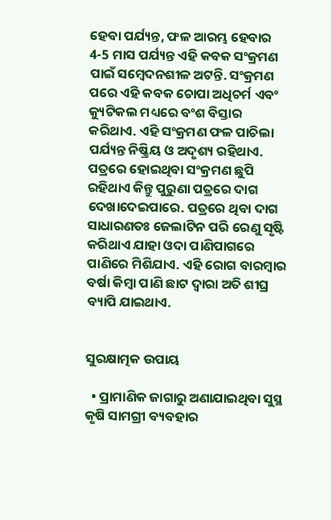ହେବା ପର୍ଯ୍ୟନ୍ତ, ଫଳ ଆରମ୍ଭ ହେବାର 4-5 ମାସ ପର୍ଯ୍ୟନ୍ତ ଏହି କବକ ସଂକ୍ରମଣ ପାଇଁ ସମ୍ବେଦନଶୀଳ ଅଟନ୍ତି. ସଂକ୍ରମଣ ପରେ ଏହି କବକ ଚୋପା ଅଧିଚର୍ମ ଏବଂ କ୍ୟୁଟିକଲ ମଧ୍ୟରେ ବଂଶ ବିସ୍ତାର କରିଥାଏ. ଏହି ସଂକ୍ରମଣ ଫଳ ପାଚିଲା ପର୍ଯ୍ୟନ୍ତ ନିଷ୍କ୍ରିୟ ଓ ଅଦୃଶ୍ୟ ରହିଥାଏ. ପତ୍ରରେ ହୋଇଥିବା ସଂକ୍ରମଣ ଛୁପି ରହିଥାଏ କିନ୍ତୁ ପୁରୁଣା ପତ୍ରରେ ଦାଗ ଦେଖାଦେଇପାରେ. ପତ୍ରରେ ଥିବା ଦାଗ ସାଧାରଣତଃ ଜେଲାଟିନ ପରି ରେଣୁ ସୃଷ୍ଟି କରିଥାଏ ଯାହା ଓଦା ପାଣିପାଗରେ ପାଣିରେ ମିଶିଯାଏ. ଏହି ରୋଗ ବାରମ୍ବାର ବର୍ଷା କିମ୍ବା ପାଣି ଛାଟ ଦ୍ୱାରା ଅତି ଶୀଘ୍ର ବ୍ୟାପି ଯାଇଥାଏ.


ସୁରକ୍ଷାତ୍ମକ ଉପାୟ

  • ପ୍ରାମାଣିକ ଜାଗାରୁ ଅଣାଯାଇଥିବା ସୁସ୍ଥ କୃଷି ସାମଗ୍ରୀ ବ୍ୟବହାର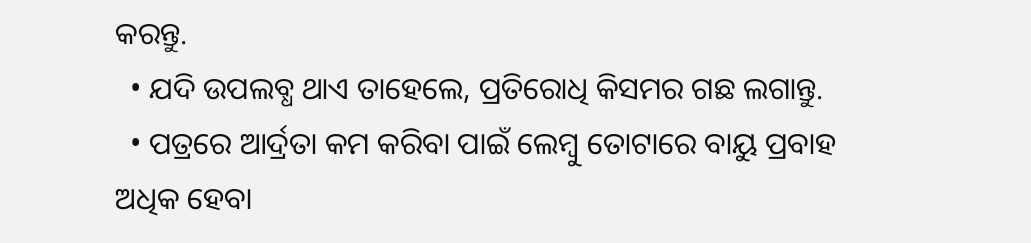କରନ୍ତୁ.
  • ଯଦି ଉପଲବ୍ଧ ଥାଏ ତାହେଲେ, ପ୍ରତିରୋଧି କିସମର ଗଛ ଲଗାନ୍ତୁ.
  • ପତ୍ରରେ ଆର୍ଦ୍ରତା କମ କରିବା ପାଇଁ ଲେମ୍ବୁ ତୋଟାରେ ବାୟୁ ପ୍ରବାହ ଅଧିକ ହେବା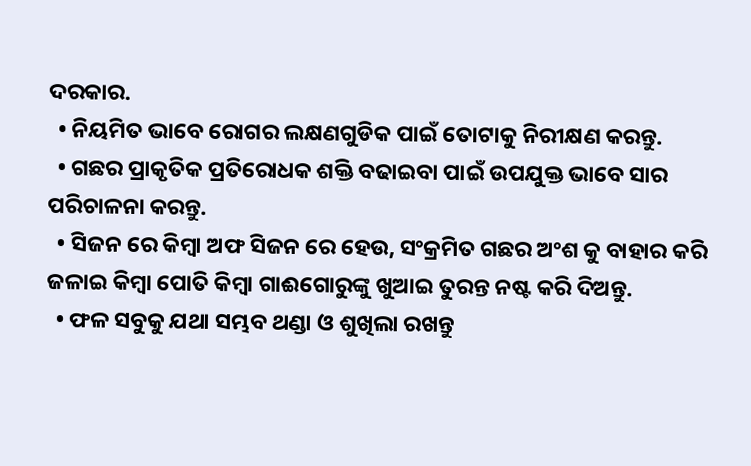ଦରକାର.
  • ନିୟମିତ ଭାବେ ରୋଗର ଲକ୍ଷଣଗୁଡିକ ପାଇଁ ତୋଟାକୁ ନିରୀକ୍ଷଣ କରନ୍ତୁ.
  • ଗଛର ପ୍ରାକୃତିକ ପ୍ରତିରୋଧକ ଶକ୍ତି ବଢାଇବା ପାଇଁ ଉପଯୁକ୍ତ ଭାବେ ସାର ପରିଚାଳନା କରନ୍ତୁ.
  • ସିଜନ ରେ କିମ୍ବା ଅଫ ସିଜନ ରେ ହେଉ, ସଂକ୍ରମିତ ଗଛର ଅଂଶ କୁ ବାହାର କରି ଜଳାଇ କିମ୍ବା ପୋତି କିମ୍ବା ଗାଈଗୋରୁଙ୍କୁ ଖୁଆଇ ତୁରନ୍ତ ନଷ୍ଟ କରି ଦିଅନ୍ତୁ.
  • ଫଳ ସବୁକୁ ଯଥା ସମ୍ଭବ ଥଣ୍ଡା ଓ ଶୁଖିଲା ରଖନ୍ତୁ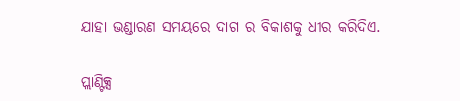ଯାହା ଭଣ୍ଡାରଣ ସମୟରେ ଦାଗ ର ବିକାଶକୁ ଧୀର କରିଦିଏ.

ପ୍ଲାଣ୍ଟିକ୍ସ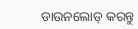ଡାଉନଲୋଡ୍ କରନ୍ତୁ